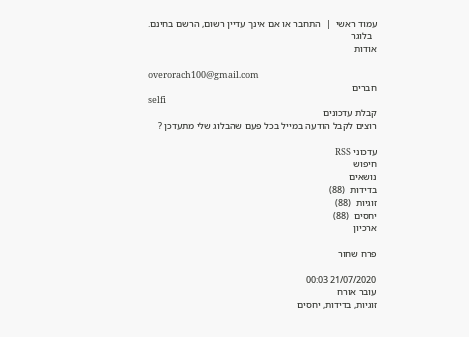עמוד ראשי  |  התחבר או אם אינך עדיין רשום, הרשם בחינם.
  בלוגר
אודות

overorach100@gmail.com
חברים
selfi
קבלת עדכונים
רוצים לקבל הודעה במייל בכל פעם שהבלוג שלי מתעדכן ?

עדכוני RSS
חיפוש
נושאים
בדידות  (88)
זוגיות  (88)
יחסים  (88)
ארכיון

פרח שחור

21/07/2020 00:03
עובר אורח
זוגיות, בדידות, יחסים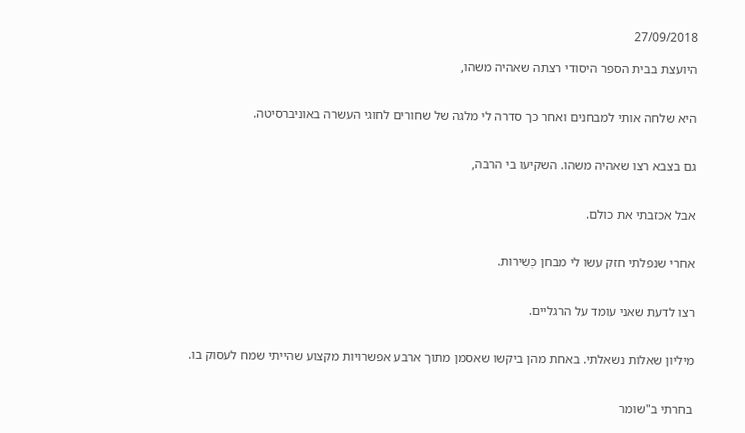27/09/2018

היועצת בבית הספר היסודי רצתה שאהיה משהו,


היא שלחה אותי למבחנים ואחר כך סדרה לי מלגה של שחורים לחוגי העשרה באוניברסיטה.


גם בצבא רצו שאהיה משהו. השקיעו בי הרבה,


אבל אכזבתי את כולם.


אחרי שנפלתי חזק עשו לי מבחן כְּשִירות.


רצו לדעת שאני עומד על הרגליים.


מיליון שאלות נשאלתי. באחת מהן ביקשו שאסמן מתוך ארבע אפשרויות מקצוע שהייתי שמח לעסוק בו.


בחרתי ב"שומר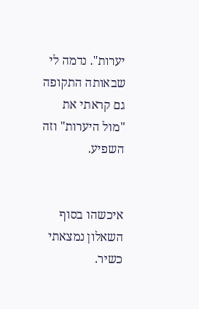יערות". נדמה לי שבאותה התקופה גם קראתי את "מול היערות" וזה השפיע.


איכשהו בסוף השאלון נמצאתי כשיר.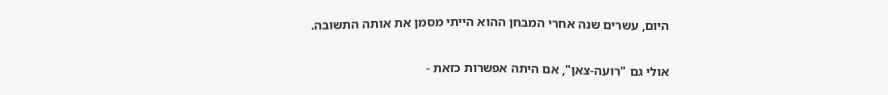היום, עשרים שנה אחרי המבחן ההוא הייתי מסמן את אותה התשובה.


אולי גם "רועה-צאן", אם היתה אפשרות כזאת -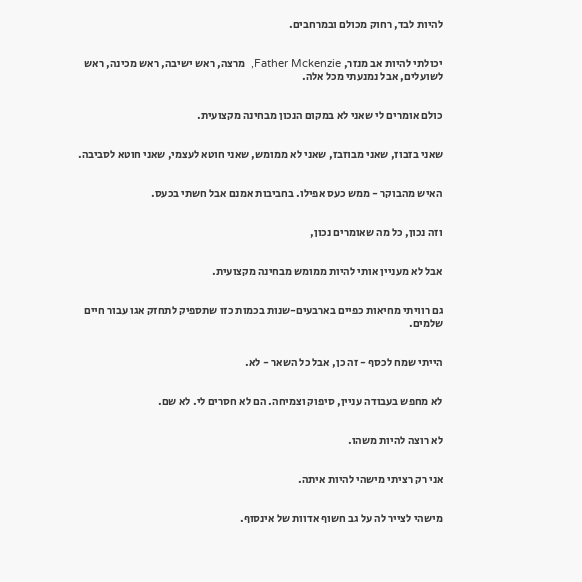להיות לבד, רחוק מכולם ובמרחבים.


יכולתי להיות אב מנזר, Father Mckenzie,  מרצה, ראש ישיבה, ראש מכינה, ראש לשועלים, אבל נמנעתי מכל אלה.


כולם אומרים לי שאני לא במקום הנכון מבחינה מקצועית.


שאני בזבוז, שאני מבוזבז, שאני לא ממומש, שאני חוטא לעצמי, שאני חוטא לסביבה.


האיש מהבוקר - ממש כעס אפילו. בחביבות אמנם אבל חשתי בכעס.


וזה נכון, כל מה שאומרים נכון,


אבל לא מעניין אותי להיות ממומש מבחינה מקצועית.


גם רוויתי מחיאות כפיים בארבעים-שנות בכמות כזו שתספיק לתחזק אגו עבור חיים שלמים.


הייתי שמח לכסף - זה כן, אבל כל השאר - לא.


לא מחפש בעבודה עניין, סיפוק וצמיחה. הם לא חסרים לי. לא שם.


לא רוצה להיות משהו.


אני רק רציתי מישהי להיות איתה.


מישהי לצייר לה על גב חשוף אדוות של אינסוף.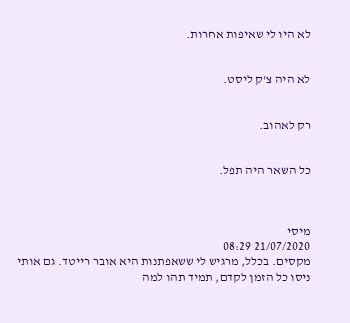לא היו לי שאיפות אחרות.


לא היה צ'ק ליסט.


רק לאהוב.


כל השאר היה תפל.



מיסי
21/07/2020 08:29
מקסים. בכלל, מרגיש לי ששאפתנות היא אובר רייטד. גם אותי ניסו כל הזמן לקדם, תמיד תהו למה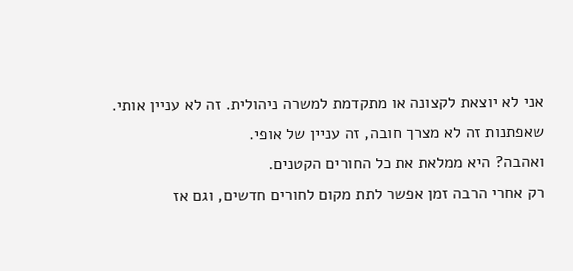אני לא יוצאת לקצונה או מתקדמת למשרה ניהולית. זה לא עניין אותי. שאפתנות זה לא מצרך חובה, זה עניין של אופי.
ואהבה? היא ממלאת את כל החורים הקטנים.
רק אחרי הרבה זמן אפשר לתת מקום לחורים חדשים, וגם אז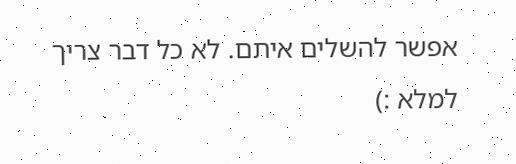אפשר להשלים איתם. לא כל דבר צריך למלא :)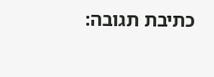כתיבת תגובה: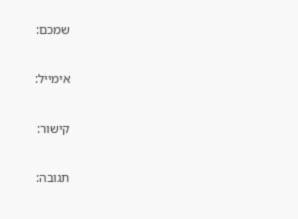שמכם:

אימייל:

קישור:

תגובה: